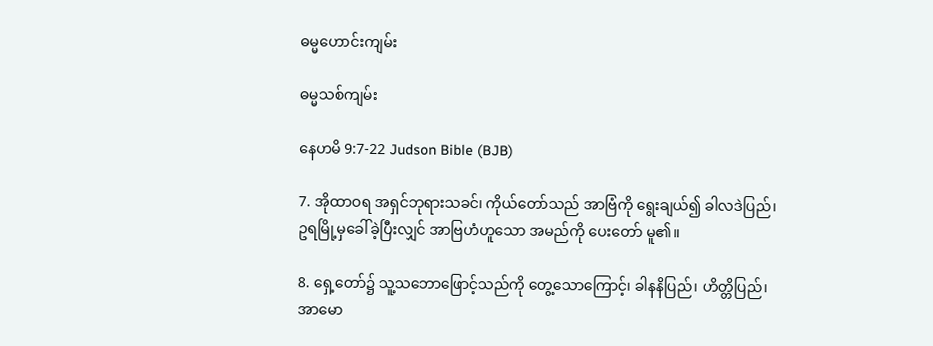ဓမ္မဟောင်း‌ကျမ်း

ဓမ္မသစ်ကျမ်း

နေဟမိ 9:7-22 Judson Bible (BJB)

7. အိုထာဝရ အရှင်ဘုရားသခင်၊ ကိုယ်တော်သည် အာဗြံကို ရွေးချယ်၍ ခါလဒဲပြည်၊ ဥရမြို့မှခေါ်ခဲ့ပြီးလျှင် အာဗြဟံဟူသော အမည်ကို ပေးတော် မူ၏။

8. ရှေ့တော်၌ သူ့သဘောဖြောင့်သည်ကို တွေ့သောကြောင့်၊ ခါနနိပြည်၊ ဟိတ္တိပြည်၊ အာမော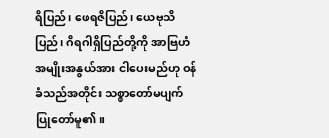ရိပြည်၊ ဖေရဇိပြည်၊ ယေဗုသိပြည်၊ ဂိရဂါရှိပြည်တို့ကို အာဗြဟံအမျိုးအနွယ်အား ငါပေးမည်ဟု ဝန်ခံသည်အတိုင်း သစ္စာတော်မပျက်ပြုတော်မူ၏။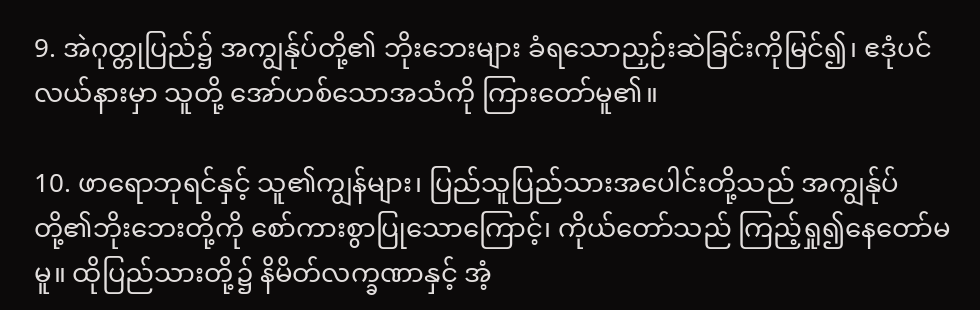9. အဲဂုတ္တုပြည်၌ အကျွန်ုပ်တို့၏ ဘိုးဘေးများ ခံရသောညှဉ်းဆဲခြင်းကိုမြင်၍၊ ဧဒုံပင်လယ်နားမှာ သူတို့ အော်ဟစ်သောအသံကို ကြားတော်မူ၏။

10. ဖာရောဘုရင်နှင့် သူ၏ကျွန်များ၊ ပြည်သူပြည်သားအပေါင်းတို့သည် အကျွန်ုပ်တို့၏ဘိုးဘေးတို့ကို စော်ကားစွာပြုသောကြောင့်၊ ကိုယ်တော်သည် ကြည့်ရှု၍နေတော်မမူ။ ထိုပြည်သားတို့၌ နိမိတ်လက္ခဏာနှင့် အံ့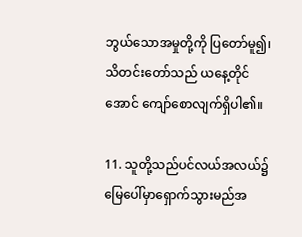ဘွယ်သောအမှုတို့ကို ပြတော်မူ၍၊ သိတင်းတော်သည် ယနေ့တိုင်အောင် ကျော်စောလျက်ရှိပါ၏။

11. သူတို့သည်ပင်လယ်အလယ်၌ မြေပေါ်မှာရှောက်သွားမည်အ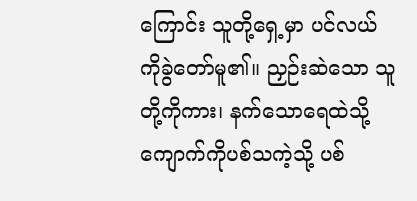ကြောင်း သူတို့ရှေ့မှာ ပင်လယ်ကိုခွဲတော်မူ၏။ ညှဉ်းဆဲသော သူတို့ကိုကား၊ နက်သောရေထဲသို့ ကျောက်ကိုပစ်သကဲ့သို့ ပစ်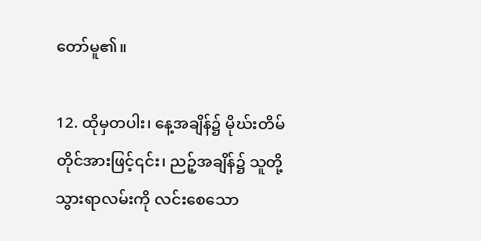တော်မူ၏။

12. ထိုမှတပါး၊ နေ့အချိန်၌ မိုဃ်းတိမ်တိုင်အားဖြင့်၎င်း၊ ညဉ့်အချိန်၌ သူတို့သွားရာလမ်းကို လင်းစေသော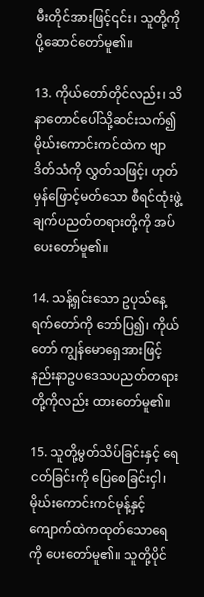မီးတိုင်အားဖြင့်၎င်း၊ သူတို့ကို ပို့ဆောင်တော်မူ၏။

13. ကိုယ်တော်တိုင်လည်း၊ သိနာတောင်ပေါ်သို့ဆင်းသက်၍ မိုဃ်းကောင်းကင်ထဲက ဗျာဒိတ်သံကို လွှတ်သဖြင့်၊ ဟုတ်မှန်ဖြောင့်မတ်သော စီရင်ထုံးဖွဲ့ချက်ပညတ်တရားတို့ကို အပ်ပေးတော်မူ၏။

14. သန့်ရှင်းသော ဥပုသ်နေ့ရက်တော်ကို ဘော်ပြ၍၊ ကိုယ်တော် ကျွန်မောရှေအားဖြင့် နည်းနာဥပဒေသပညတ်တရားတို့ကိုလည်း ထားတော်မူ၏။

15. သူတို့မွတ်သိပ်ခြင်းနှင့် ရေငတ်ခြင်းကို ပြေစေခြင်းငှါ၊ မိုဃ်းကောင်းကင်မုန့်နှင့် ကျောက်ထဲကထုတ်သောရေကို ပေးတော်မူ၏။ သူတို့ပိုင်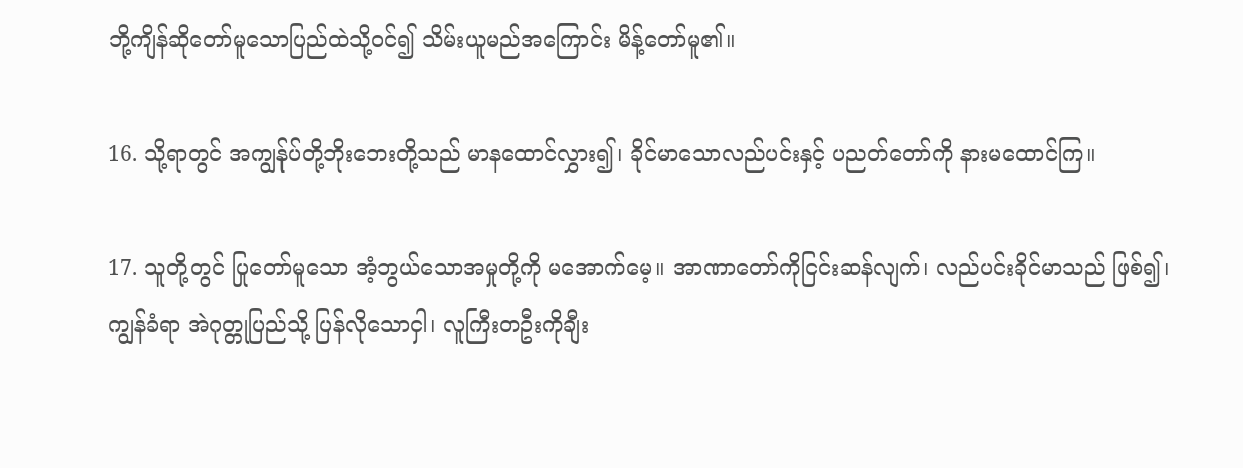ဘို့ကျိန်ဆိုတော်မူသောပြည်ထဲသို့ဝင်၍ သိမ်းယူမည်အကြောင်း မိန့်တော်မူ၏။

16. သို့ရာတွင် အကျွန်ုပ်တို့ဘိုးဘေးတို့သည် မာနထောင်လွှား၍၊ ခိုင်မာသောလည်ပင်းနှင့် ပညတ်တော်ကို နားမထောင်ကြ။

17. သူတို့တွင် ပြုတော်မူသော အံ့ဘွယ်သောအမှုတို့ကို မအောက်မေ့။ အာဏာတော်ကိုငြင်းဆန်လျက်၊ လည်ပင်းခိုင်မာသည် ဖြစ်၍၊ ကျွန်ခံရာ အဲဂုတ္တုပြည်သို့ ပြန်လိုသောငှါ၊ လူကြီးတဦးကိုချီး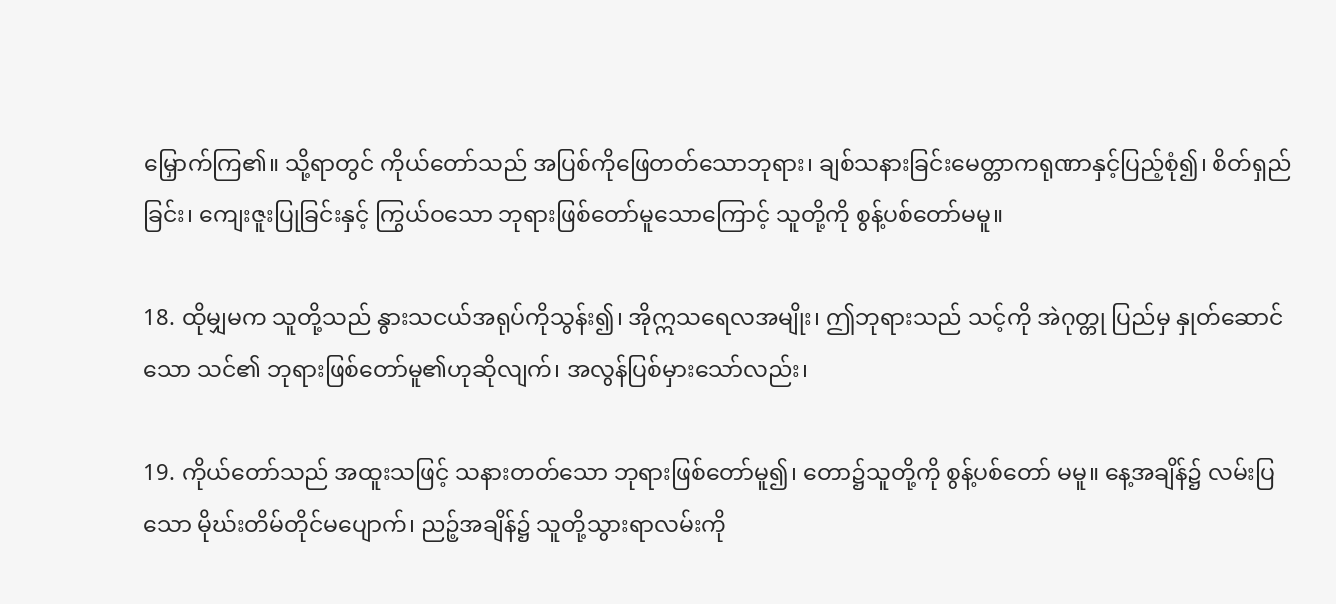မြှောက်ကြ၏။ သို့ရာတွင် ကိုယ်တော်သည် အပြစ်ကိုဖြေတတ်သောဘုရား၊ ချစ်သနားခြင်းမေတ္တာကရုဏာနှင့်ပြည့်စုံ၍၊ စိတ်ရှည်ခြင်း၊ ကျေးဇူးပြုခြင်းနှင့် ကြွယ်ဝသော ဘုရားဖြစ်တော်မူသောကြောင့် သူတို့ကို စွန့်ပစ်တော်မမူ။

18. ထိုမျှမက သူတို့သည် နွားသငယ်အရုပ်ကိုသွန်း၍၊ အိုဣသရေလအမျိုး၊ ဤဘုရားသည် သင့်ကို အဲဂုတ္တု ပြည်မှ နှုတ်ဆောင်သော သင်၏ ဘုရားဖြစ်တော်မူ၏ဟုဆိုလျက်၊ အလွန်ပြစ်မှားသော်လည်း၊

19. ကိုယ်တော်သည် အထူးသဖြင့် သနားတတ်သော ဘုရားဖြစ်တော်မူ၍၊ တော၌သူတို့ကို စွန့်ပစ်တော် မမူ။ နေ့အချိန်၌ လမ်းပြသော မိုဃ်းတိမ်တိုင်မပျောက်၊ ညဉ့်အချိန်၌ သူတို့သွားရာလမ်းကို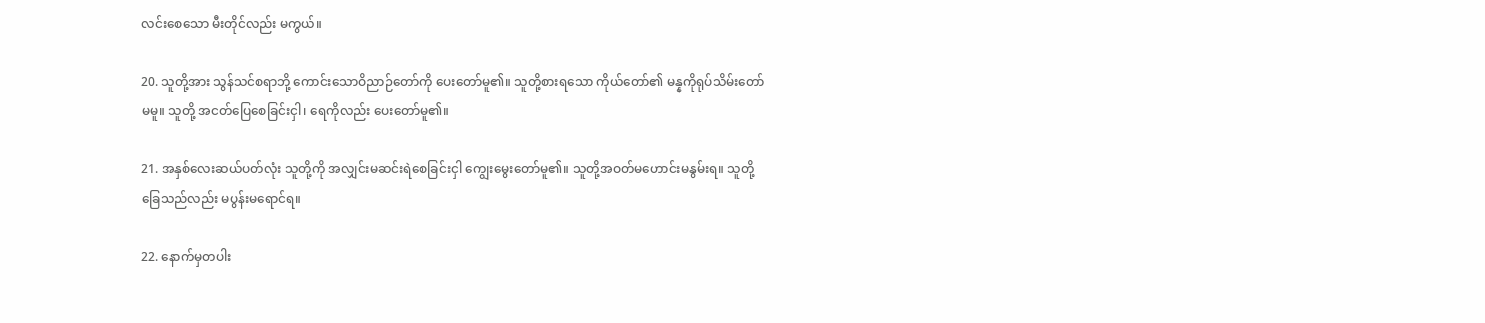လင်းစေသော မီးတိုင်လည်း မကွယ်။

20. သူတို့အား သွန်သင်စရာဘို့ ကောင်းသောဝိညာဉ်တော်ကို ပေးတော်မူ၏။ သူတို့စားရသော ကိုယ်တော်၏ မန္နကိုရုပ်သိမ်းတော်မမူ။ သူတို့ အငတ်ပြေစေခြင်းငှါ၊ ရေကိုလည်း ပေးတော်မူ၏။

21. အနှစ်လေးဆယ်ပတ်လုံး သူတို့ကို အလျှင်းမဆင်းရဲစေခြင်းငှါ ကျွေးမွေးတော်မူ၏။ သူတို့အဝတ်မဟောင်းမနွမ်းရ။ သူတို့ခြေသည်လည်း မပွန်းမရောင်ရ။

22. နောက်မှတပါး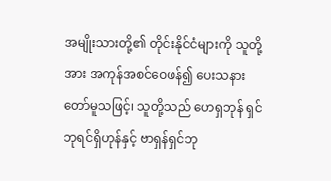အမျိုးသားတို့၏ တိုင်းနိုင်ငံများကို သူတို့အား အကုန်အစင်ဝေဖန်၍ ပေးသနားတော်မူသဖြင့်၊ သူတို့သည် ဟေရှဘုန် ရှင်ဘုရင်ရှိဟုန်နှင့် ဗာရှန်ရှင်ဘု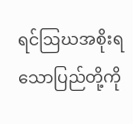ရင်ဩဃအစိုးရသောပြည်တို့ကို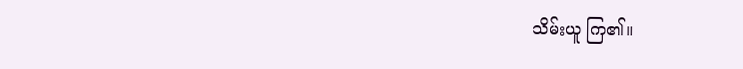သိမ်းယူ ကြ၏။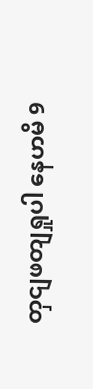တှငျဖတျရှုပါ နေဟမိ 9